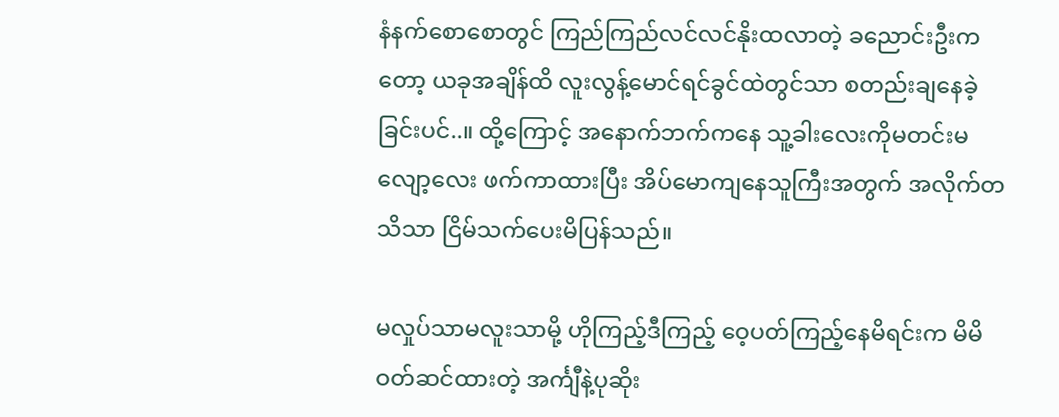နံနက်စောစောတွင် ကြည်ကြည်လင်လင်နိုးထလာတဲ့ ခညောင်းဦးကတော့ ယခုအချိန်ထိ လူးလွန့်မောင်ရင်ခွင်ထဲတွင်သာ စတည်းချနေခဲ့ခြင်းပင်..။ ထို့ကြောင့် အနောက်ဘက်ကနေ သူ့ခါးလေးကိုမတင်းမလျော့လေး ဖက်ကာထားပြီး အိပ်မောကျနေသူကြီးအတွက် အလိုက်တသိသာ ငြိမ်သက်ပေးမိပြန်သည်။

မလှုပ်သာမလူးသာမို့ ဟိုကြည့်ဒီကြည့် ဝေ့ပတ်ကြည့်နေမိရင်းက မိမိဝတ်ဆင်ထားတဲ့ အင်္ကျီနဲ့ပုဆိုး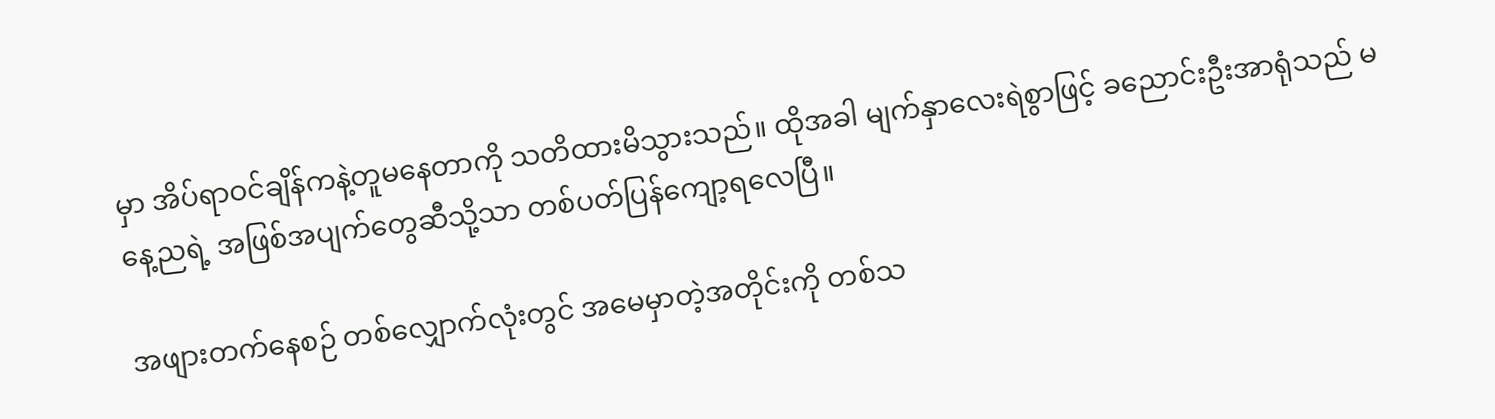မှာ အိပ်ရာဝင်ချိန်ကနဲ့တူမနေတာကို သတိထားမိသွားသည်။ ထိုအခါ မျက်နှာလေးရဲစွာဖြင့် ခညောင်းဦးအာရုံသည် မနေ့ညရဲ့ အဖြစ်အပျက်တွေဆီသို့သာ တစ်ပတ်ပြန်ကျော့ရလေပြီ။

အဖျားတက်နေစဉ် တစ်လျှောက်လုံးတွင် အမေမှာတဲ့အတိုင်းကို တစ်သ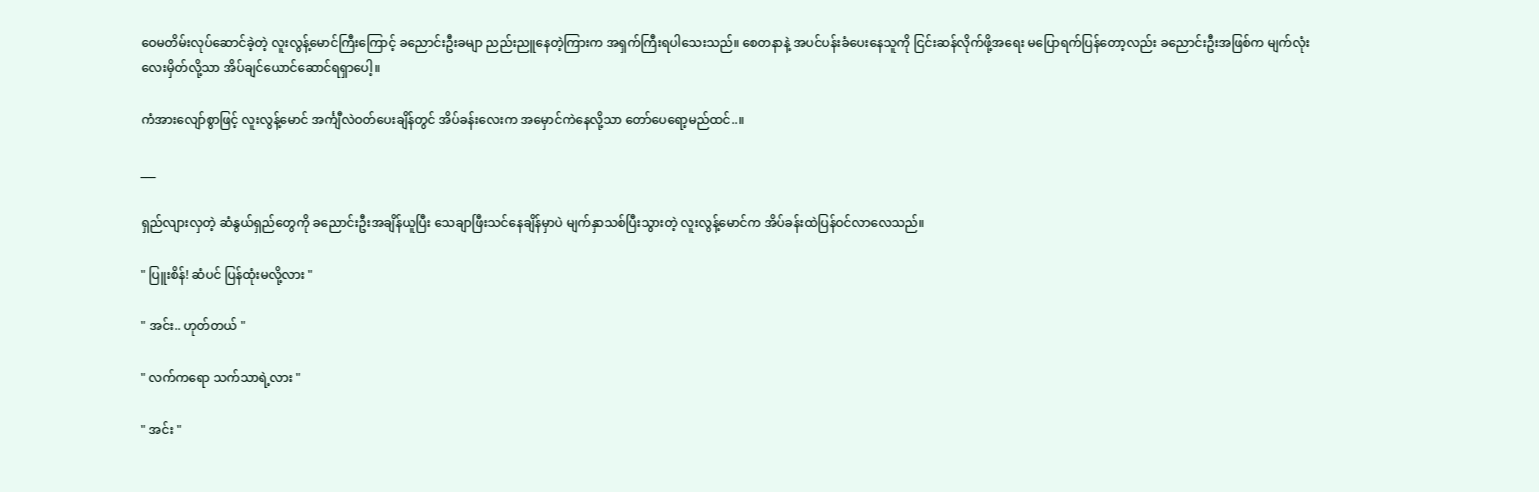ဝေမတိမ်းလုပ်ဆောင်ခဲ့တဲ့ လူးလွန့်မောင်ကြီးကြောင့် ခညောင်းဦးခမျာ ညည်းညူနေတဲ့ကြားက အရှက်ကြီးရပါသေးသည်။ စေတနာနဲ့ အပင်ပန်းခံပေးနေသူကို ငြင်းဆန်လိုက်ဖို့အရေး မပြောရက်ပြန်တော့လည်း ခညောင်းဦးအဖြစ်က မျက်လုံးလေးမှိတ်လို့သာ အိပ်ချင်ယောင်ဆောင်ရရှာပေါ့။

ကံအားလျော်စွာဖြင့် လူးလွန့်မောင် အင်္ကျီလဲဝတ်ပေးချိန်တွင် အိပ်ခန်းလေးက အမှောင်ကဲနေလို့သာ တော်ပေရော့မည်ထင်..။

___

ရှည်လျားလှတဲ့ ဆံနွယ်ရှည်‌တွေကို ခညောင်းဦးအချိန်ယူပြီး သေချာဖြီးသင်နေချိန်မှာပဲ မျက်နှာသစ်ပြီးသွားတဲ့ လူးလွန့်မောင်က အိပ်ခန်းထဲပြန်ဝင်လာလေသည်။

" ပြူးစိန်! ဆံပင် ပြန်ထုံးမလို့လား "

" အင်း.. ဟုတ်တယ် "

" လက်ကရော သက်သာရဲ့လား "

" အင်း "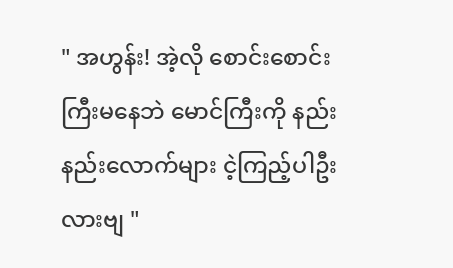" အဟွန်း! အဲ့လို စောင်းစောင်းကြီးမနေဘဲ မောင်ကြီးကို နည်းနည်းလောက်များ ငဲ့ကြည့်ပါဦးလားဗျ "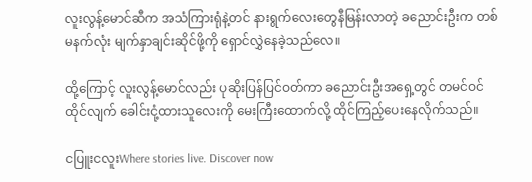လူးလွန့်မောင်ဆီက အသံကြားရုံနဲ့တင် နားရွက်လေးတွေနီမြန်းလာတဲ့ ခညောင်းဦးက တစ်မနက်လုံး မျက်နှာချင်းဆိုင်ဖို့ကို ရှောင်လွှဲနေခဲ့သည်လေ။

ထို့ကြောင့် လူးလွန့်မောင်လည်း ပုဆိုးပြန်ပြင်ဝတ်ကာ ခညောင်းဦးအရှေ့တွင် တမင်ဝင်ထိုင်လျက် ခေါင်းငုံ့ထားသူလေးကို မေးကြီးထောက်လို့ ထိုင်ကြည့်ပေးနေလိုက်သည်။

ငပြူးငလူးWhere stories live. Discover now